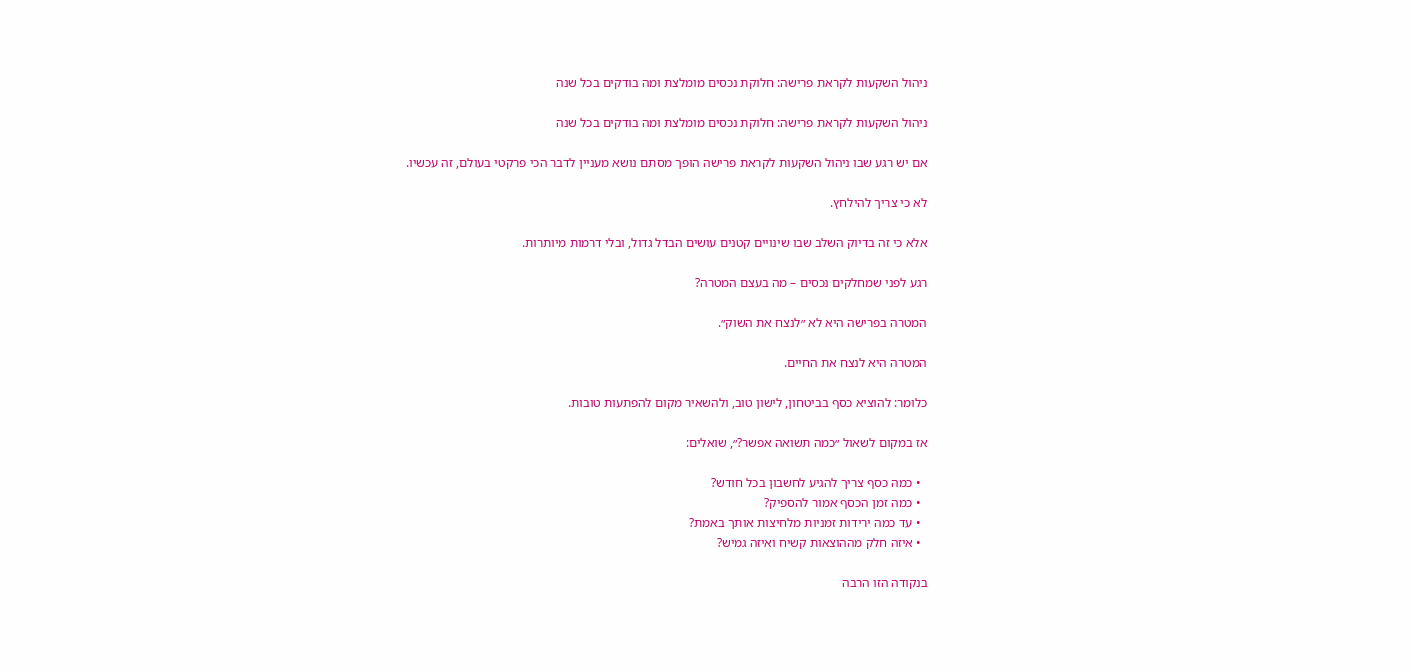ניהול השקעות לקראת פרישה: חלוקת נכסים מומלצת ומה בודקים בכל שנה

ניהול השקעות לקראת פרישה: חלוקת נכסים מומלצת ומה בודקים בכל שנה

אם יש רגע שבו ניהול השקעות לקראת פרישה הופך מסתם נושא מעניין לדבר הכי פרקטי בעולם, זה עכשיו.

לא כי צריך להילחץ.

אלא כי זה בדיוק השלב שבו שינויים קטנים עושים הבדל גדול, ובלי דרמות מיותרות.

רגע לפני שמחלקים נכסים – מה בעצם המטרה?

המטרה בפרישה היא לא ״לנצח את השוק״.

המטרה היא לנצח את החיים.

כלומר: להוציא כסף בביטחון, לישון טוב, ולהשאיר מקום להפתעות טובות.

אז במקום לשאול ״כמה תשואה אפשר?״, שואלים:

  • כמה כסף צריך להגיע לחשבון בכל חודש?
  • כמה זמן הכסף אמור להספיק?
  • עד כמה ירידות זמניות מלחיצות אותך באמת?
  • איזה חלק מההוצאות קשיח ואיזה גמיש?

בנקודה הזו הרבה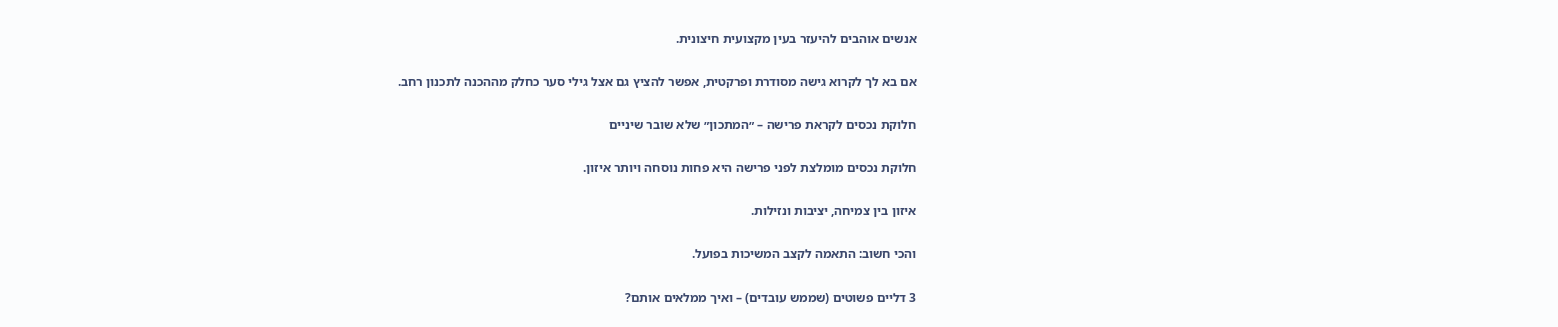אנשים אוהבים להיעזר בעין מקצועית חיצונית.

אם בא לך לקרוא גישה מסודרת ופרקטית, אפשר להציץ גם אצל גילי סער כחלק מההכנה לתכנון רחב.

חלוקת נכסים לקראת פרישה – ״המתכון״ שלא שובר שיניים

חלוקת נכסים מומלצת לפני פרישה היא פחות נוסחה ויותר איזון.

איזון בין צמיחה, יציבות ונזילות.

והכי חשוב: התאמה לקצב המשיכות בפועל.

3 דליים פשוטים (שממש עובדים) – ואיך ממלאים אותם?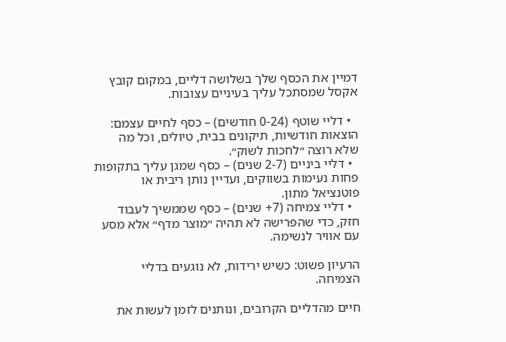דמיין את הכסף שלך בשלושה דליים, במקום קובץ אקסל שמסתכל עליך בעיניים עצובות.

  • דליי שוטף (0-24 חודשים) – כסף לחיים עצמם: הוצאות חודשיות, תיקונים בבית, טיולים, וכל מה שלא רוצה ״לחכות לשוק״.
  • דליי ביניים (2-7 שנים) – כסף שמגן עליך בתקופות פחות נעימות בשווקים, ועדיין נותן ריבית או פוטנציאל מתון.
  • דליי צמיחה (7+ שנים) – כסף שממשיך לעבוד חזק, כדי שהפרישה לא תהיה ״מוצר מדף״ אלא מסע עם אוויר לנשימה.

הרעיון פשוט: כשיש ירידות, לא נוגעים בדליי הצמיחה.

חיים מהדליים הקרובים, ונותנים לזמן לעשות את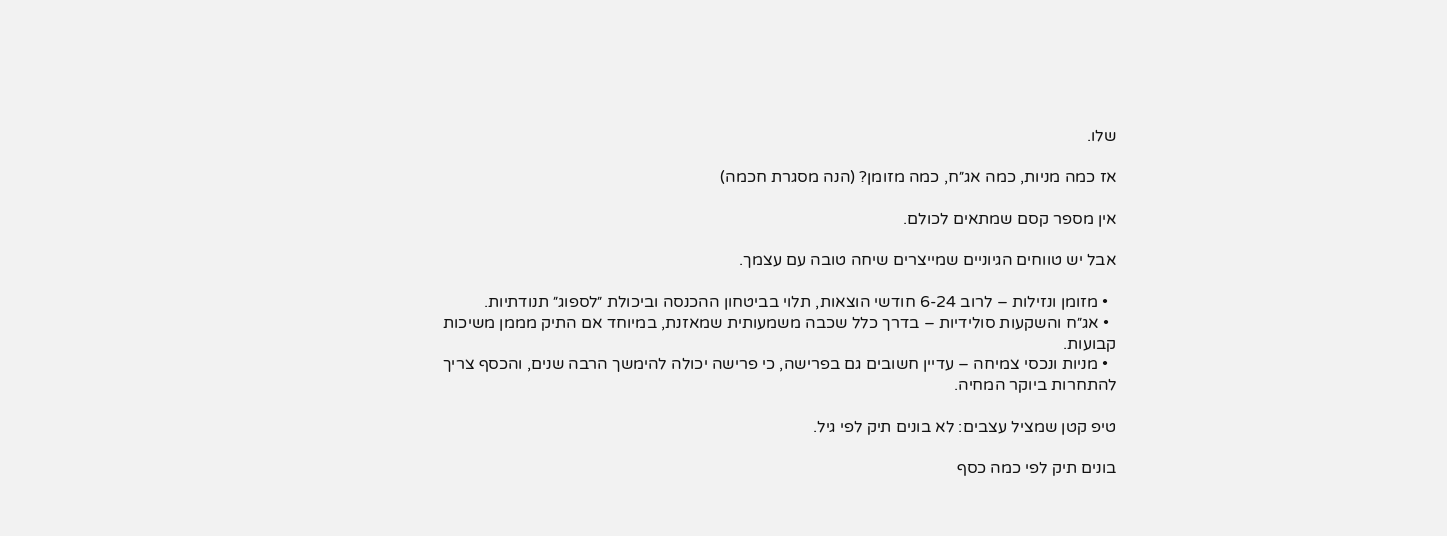שלו.

אז כמה מניות, כמה אג״ח, כמה מזומן? (הנה מסגרת חכמה)

אין מספר קסם שמתאים לכולם.

אבל יש טווחים הגיוניים שמייצרים שיחה טובה עם עצמך.

  • מזומן ונזילות – לרוב 6-24 חודשי הוצאות, תלוי בביטחון ההכנסה וביכולת ״לספוג״ תנודתיות.
  • אג״ח והשקעות סולידיות – בדרך כלל שכבה משמעותית שמאזנת, במיוחד אם התיק מממן משיכות קבועות.
  • מניות ונכסי צמיחה – עדיין חשובים גם בפרישה, כי פרישה יכולה להימשך הרבה שנים, והכסף צריך להתחרות ביוקר המחיה.

טיפ קטן שמציל עצבים: לא בונים תיק לפי גיל.

בונים תיק לפי כמה כסף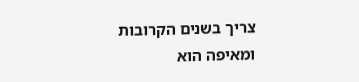צריך בשנים הקרובות ומאיפה הוא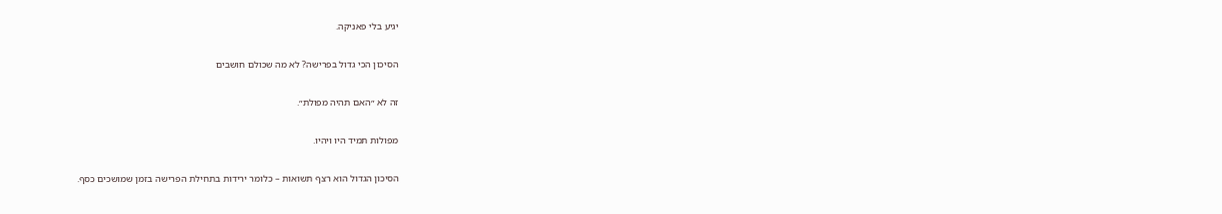יגיע בלי פאניקה.

הסיכון הכי גדול בפרישה? לא מה שכולם חושבים

זה לא ״האם תהיה מפולת״.

מפולות תמיד היו ויהיו.

הסיכון הגדול הוא רצף תשואות – כלומר ירידות בתחילת הפרישה בזמן שמושכים כסף.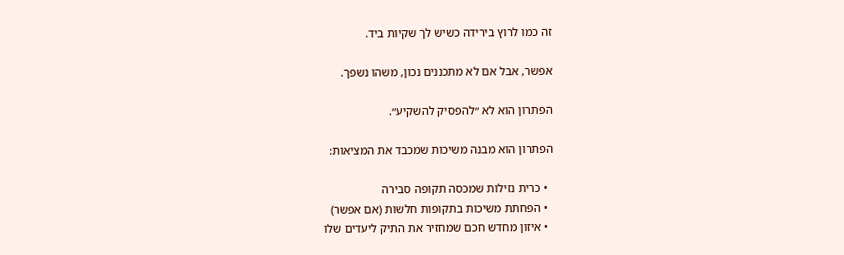זה כמו לרוץ בירידה כשיש לך שקיות ביד.

אפשר, אבל אם לא מתכננים נכון, משהו נשפך.

הפתרון הוא לא ״להפסיק להשקיע״.

הפתרון הוא מבנה משיכות שמכבד את המציאות:

  • כרית נזילות שמכסה תקופה סבירה
  • הפחתת משיכות בתקופות חלשות (אם אפשר)
  • איזון מחדש חכם שמחזיר את התיק ליעדים שלו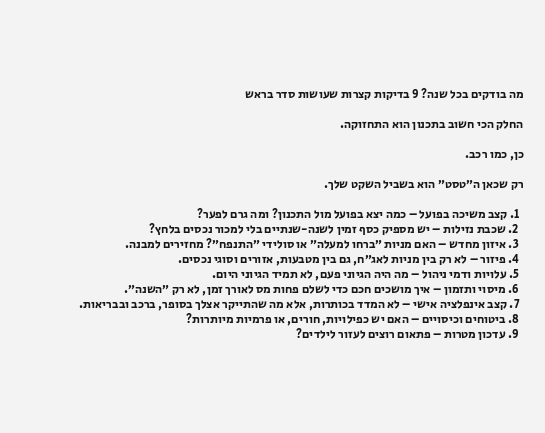מה בודקים בכל שנה? 9 בדיקות קצרות שעושות סדר בראש

החלק הכי חשוב בתכנון הוא התחזוקה.

כן, כמו רכב.

רק שכאן ה״טסט״ הוא בשביל השקט שלך.

  1. קצב משיכה בפועל – כמה יצא בפועל מול התכנון? ומה גרם לפער?
  2. שכבת נזילות – יש מספיק כסף זמין לשנה-שנתיים בלי למכור נכסים בלחץ?
  3. איזון מחדש – האם מניות ״ברחו למעלה״ או סולידי ״התנפח״? מחזירים למבנה.
  4. פיזור – לא רק בין מניות לאג״ח, גם בין מטבעות, אזורים וסוגי נכסים.
  5. עלויות ודמי ניהול – מה היה הגיוני פעם, לא תמיד הגיוני היום.
  6. מיסוי ותזמון – איך מושכים חכם כדי לשלם פחות מס לאורך זמן, לא רק ״השנה״.
  7. קצב אינפלציה אישי – לא המדד בכותרות, אלא מה שהתייקר אצלך בסופר, ברכב ובבריאות.
  8. ביטוחים וכיסויים – האם יש כפילויות, חורים, או פרמיות מיותרות?
  9. עדכון מטרות – פתאום רוצים לעזור לילדים?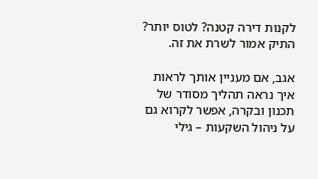לקנות דירה קטנה? לטוס יותר? התיק אמור לשרת את זה.

אגב, אם מעניין אותך לראות איך נראה תהליך מסודר של תכנון ובקרה, אפשר לקרוא גם על ניהול השקעות – גילי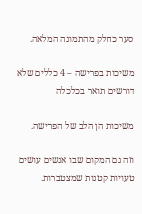סער כחלק מהתמונה המלאה.

משיכות בפרישה – 4 כללים שלא דורשים תואר בכלכלה

משיכות הן הלב של הפרישה.

וזה גם המקום שבו אנשים עושים טעויות קטנות שמצטברות.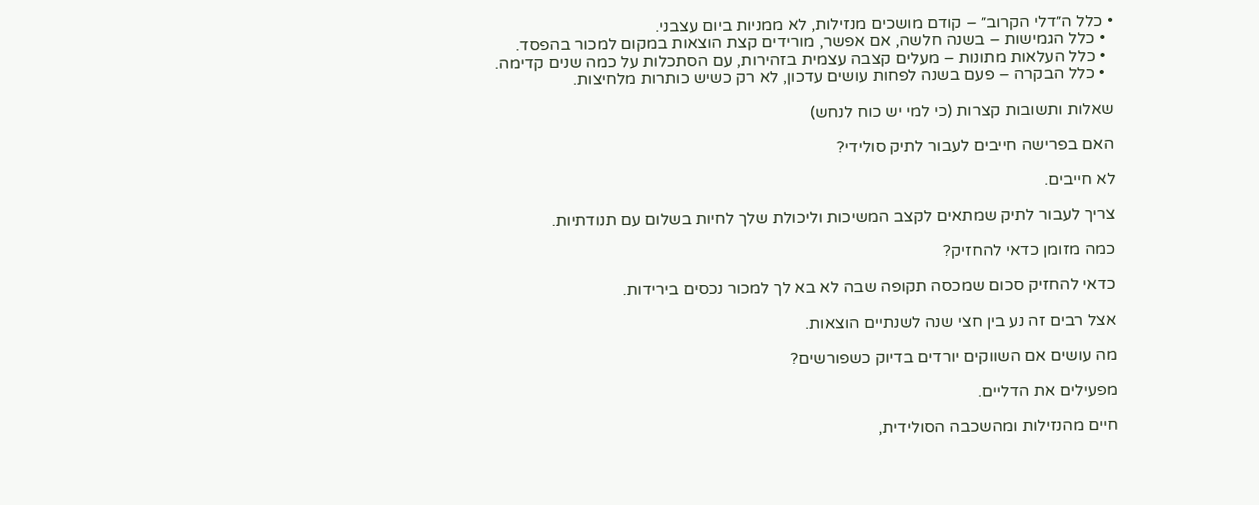• כלל ה״דלי הקרוב״ – קודם מושכים מנזילות, לא ממניות ביום עצבני.
  • כלל הגמישות – בשנה חלשה, אם אפשר, מורידים קצת הוצאות במקום למכור בהפסד.
  • כלל העלאות מתונות – מעלים קצבה עצמית בזהירות, עם הסתכלות על כמה שנים קדימה.
  • כלל הבקרה – פעם בשנה לפחות עושים עדכון, לא רק כשיש כותרות מלחיצות.

שאלות ותשובות קצרות (כי למי יש כוח לנחש)

האם בפרישה חייבים לעבור לתיק סולידי?

לא חייבים.

צריך לעבור לתיק שמתאים לקצב המשיכות וליכולת שלך לחיות בשלום עם תנודתיות.

כמה מזומן כדאי להחזיק?

כדאי להחזיק סכום שמכסה תקופה שבה לא בא לך למכור נכסים בירידות.

אצל רבים זה נע בין חצי שנה לשנתיים הוצאות.

מה עושים אם השווקים יורדים בדיוק כשפורשים?

מפעילים את הדליים.

חיים מהנזילות ומהשכבה הסולידית,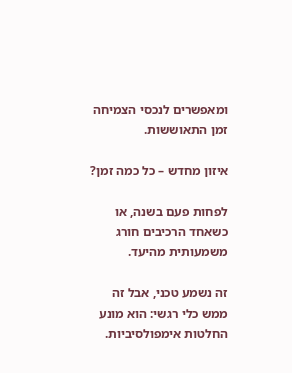ומאפשרים לנכסי הצמיחה זמן התאוששות.

איזון מחדש – כל כמה זמן?

לפחות פעם בשנה, או כשאחד הרכיבים חורג משמעותית מהיעד.

זה נשמע טכני, אבל זה ממש כלי רגשי: הוא מונע החלטות אימפולסיביות.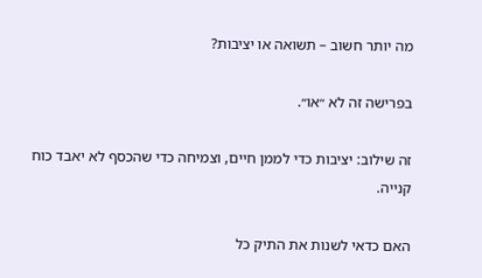מה יותר חשוב – תשואה או יציבות?

בפרישה זה לא ״או״.

זה שילוב: יציבות כדי לממן חיים, וצמיחה כדי שהכסף לא יאבד כוח קנייה.

האם כדאי לשנות את התיק כל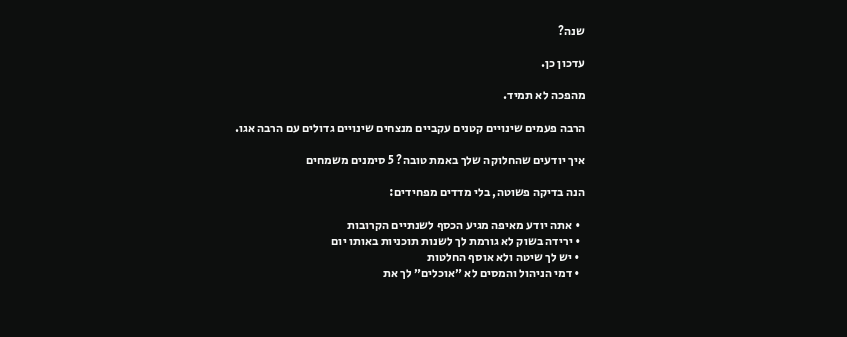שנה?

עדכון כן.

מהפכה לא תמיד.

הרבה פעמים שינויים קטנים עקביים מנצחים שינויים גדולים עם הרבה אגו.

איך יודעים שהחלוקה שלך באמת טובה? 5 סימנים משמחים

הנה בדיקה פשוטה, בלי מדדים מפחידים:

  • אתה יודע מאיפה מגיע הכסף לשנתיים הקרובות
  • ירידה בשוק לא גורמת לך לשנות תוכניות באותו יום
  • יש לך שיטה ולא אוסף החלטות
  • דמי הניהול והמסים לא ״אוכלים״ לך את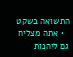התשואה בשקט
  • אתה מצליח גם ליהנות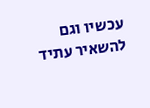עכשיו וגם להשאיר עתיד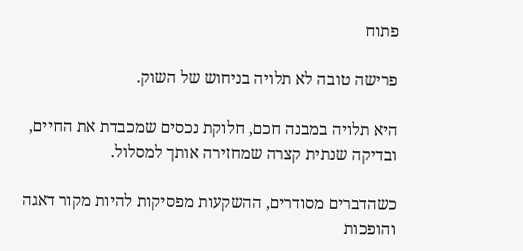פתוח

פרישה טובה לא תלויה בניחוש של השוק.

היא תלויה במבנה חכם, חלוקת נכסים שמכבדת את החיים, ובדיקה שנתית קצרה שמחזירה אותך למסלול.

כשהדברים מסודרים, ההשקעות מפסיקות להיות מקור דאגה והופכות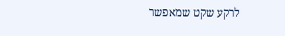לרקע שקט שמאפשר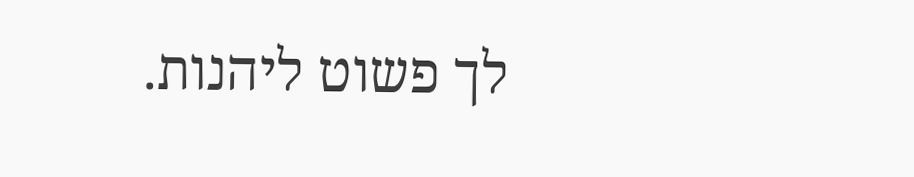לך פשוט ליהנות.